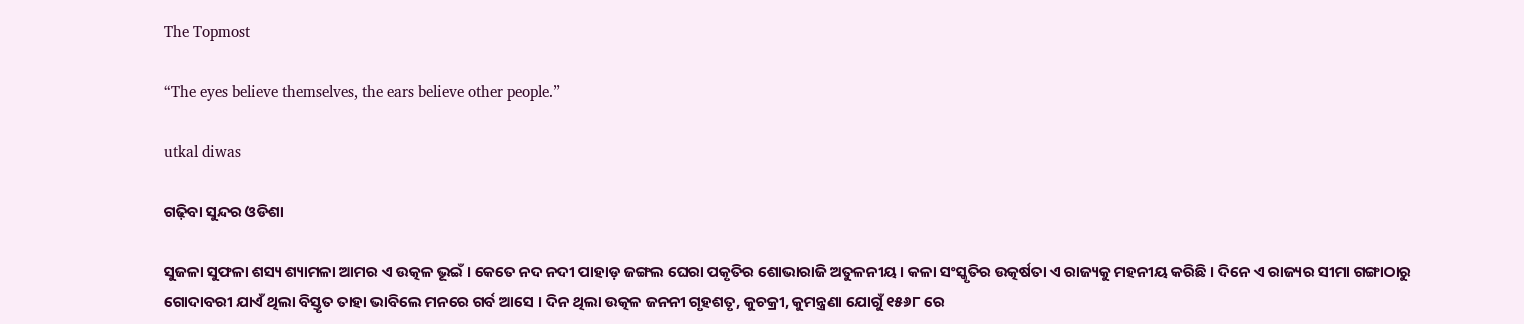The Topmost

“The eyes believe themselves, the ears believe other people.”

utkal diwas

ଗଢ଼ିବା ସୁନ୍ଦର ଓଡିଶା

ସୁଜଳା ସୁଫଳା ଶସ୍ୟ ଶ୍ୟାମଳା ଆମର ଏ ଉତ୍କଳ ଭୂଇଁ । କେତେ ନଦ ନଦୀ ପାହାଡ଼ ଜଙ୍ଗଲ ଘେରା ପକୃତିର ଶୋଭାରାଜି ଅତୁଳନୀୟ । କଳା ସଂସ୍କୃତିର ଉତ୍କର୍ଷତା ଏ ରାଜ୍ୟକୁ ମହନୀୟ କରିଛି । ଦିନେ ଏ ରାଜ୍ୟର ସୀମା ଗଙ୍ଗାଠାରୁ ଗୋଦାବରୀ ଯାଏଁ ଥିଲା ବିସ୍ତୃତ ତାହା ଭାବିଲେ ମନରେ ଗର୍ବ ଆସେ । ଦିନ ଥିଲା ଉତ୍କଳ ଜନନୀ ଗୃହଶତୃ, କୁଚକ୍ରୀ, କୁମନ୍ତ୍ରଣା ଯୋଗୁଁ ୧୫୬୮ ରେ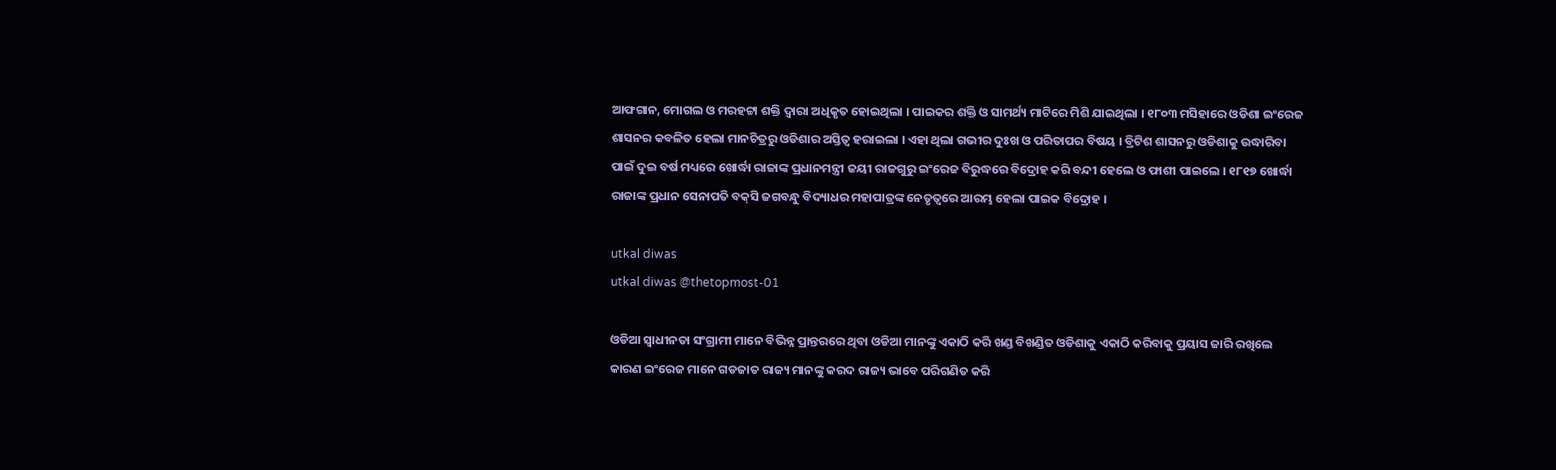ଆଫଗାନ, ମୋଗଲ ଓ ମରହଟ୍ଟା ଶକ୍ତି ଦ୍ୱାରା ଅଧିକୃତ ହୋଇଥିଲା । ପାଇକର ଶକ୍ତି ଓ ସାମର୍ଥ୍ୟ ମାଟିରେ ମିଶି ଯାଇଥିଲା । ୧୮୦୩ ମସିହାରେ ଓଡିଶା ଇଂରେଜ ଶାସନର କବଳିତ ହେଲା ମାନଚିତ୍ରରୁ ଓଡିଶାର ଅସ୍ତିତ୍ୱ ହରାଇଲା । ଏହା ଥିଲା ଗଭୀର ଦୁଃଖ ଓ ପରିତାପର ବିଷୟ । ବ୍ରିଟିଶ ଶାସନରୁ ଓଡିଶାକୁ ଉଦ୍ଧାରିବା ପାଇଁ ଦୁଇ ବର୍ଷ ମଧ୍ୟରେ ଖୋର୍ଦ୍ଧା ରାଜାଙ୍କ ପ୍ରଧାନମନ୍ତ୍ରୀ ଜୟୀ ରାଜଗୁରୁ ଇଂରେଜ ବିରୁଦ୍ଧରେ ବିଦ୍ରୋହ କରି ବନ୍ଦୀ ହେଲେ ଓ ଫାଶୀ ପାଇଲେ । ୧୮୧୭ ଖୋର୍ଦ୍ଧା ରାଜାଙ୍କ ପ୍ରଧାନ ସେନାପତି ବକ୍‌ସି ଜଗବନ୍ଧୁ ବିଦ୍ୟାଧର ମହାପାତ୍ରଙ୍କ ନେତୃତ୍ୱରେ ଆରମ୍ଭ ହେଲା ପାଇକ ବିଦ୍ରୋହ ।

utkal diwas
utkal diwas @thetopmost-01

ଓଡିଆ ସ୍ୱାଧୀନତା ସଂଗ୍ରାମୀ ମାନେ ବିଭିନ୍ନ ପ୍ରାନ୍ତରରେ ଥିବା ଓଡିଆ ମାନଙ୍କୁ ଏକାଠି କରି ଖଣ୍ଡ ବିଖଣ୍ଡିତ ଓଡିଶାକୁ ଏକାଠି କରିବାକୁ ପ୍ରୟାସ ଜାରି ରଖିଲେ କାରଣ ଇଂରେଜ ମାନେ ଗଡଜାତ ରାଜ୍ୟ ମାନଙ୍କୁ କରଦ ରାଜ୍ୟ ଭାବେ ପରିଗଣିତ କରି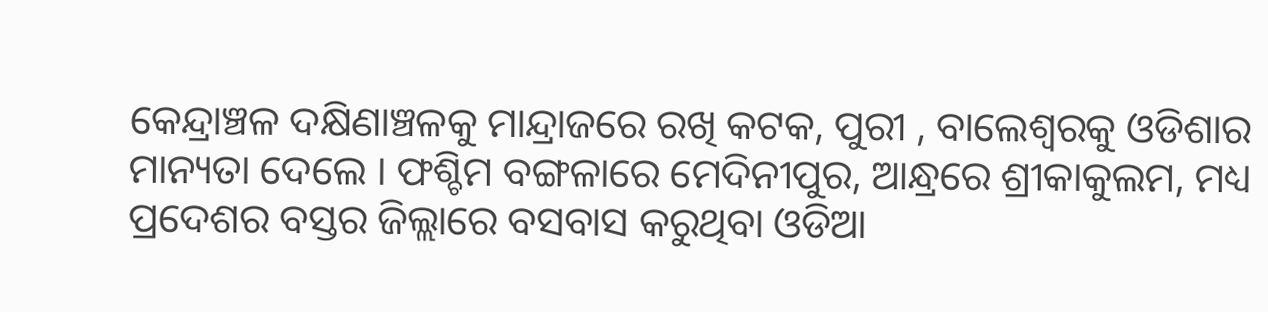କେନ୍ଦ୍ରାଞ୍ଚଳ ଦକ୍ଷିଣାଞ୍ଚଳକୁ ମାନ୍ଦ୍ରାଜରେ ରଖି କଟକ, ପୁରୀ , ବାଲେଶ୍ୱରକୁ ଓଡିଶାର ମାନ୍ୟତା ଦେଲେ । ଫଶ୍ଚିମ ବଙ୍ଗଳାରେ ମେଦିନୀପୁର, ଆନ୍ଧ୍ରରେ ଶ୍ରୀକାକୁଲମ, ମଧ୍ୟ ପ୍ରଦେଶର ବସ୍ତର ଜିଲ୍ଲାରେ ବସବାସ କରୁଥିବା ଓଡିଆ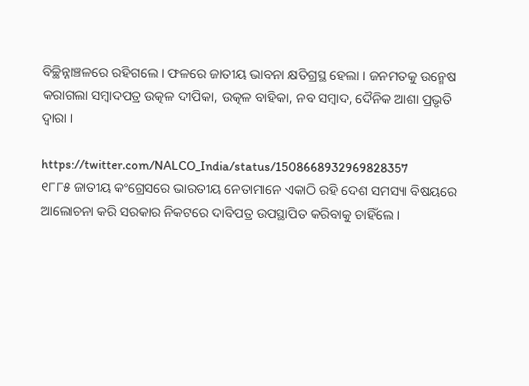ବିଚ୍ଛିନ୍ନାଞ୍ଚଳରେ ରହିଗଲେ । ଫଳରେ ଜାତୀୟ ଭାବନା କ୍ଷତିଗ୍ରସ୍ଥ ହେଲା । ଜନମତକୁ ଉନ୍ମେଷ କରାଗଲା ସମ୍ବାଦପତ୍ର ଉତ୍କଳ ଦୀପିକା, ଉତ୍କଳ ବାହିକା, ନବ ସମ୍ବାଦ, ଦୈନିକ ଆଶା ପ୍ରଭୃତି ଦ୍ୱାରା ।

https://twitter.com/NALCO_India/status/1508668932969828357
୧୮୮୫ ଜାତୀୟ କଂଗ୍ରେସରେ ଭାରତୀୟ ନେତାମାନେ ଏକାଠି ରହି ଦେଶ ସମସ୍ୟା ବିଷୟରେ ଆଲୋଚନା କରି ସରକାର ନିକଟରେ ଦାବିପତ୍ର ଉପସ୍ଥାପିତ କରିବାକୁ ଚାହିଁଲେ ।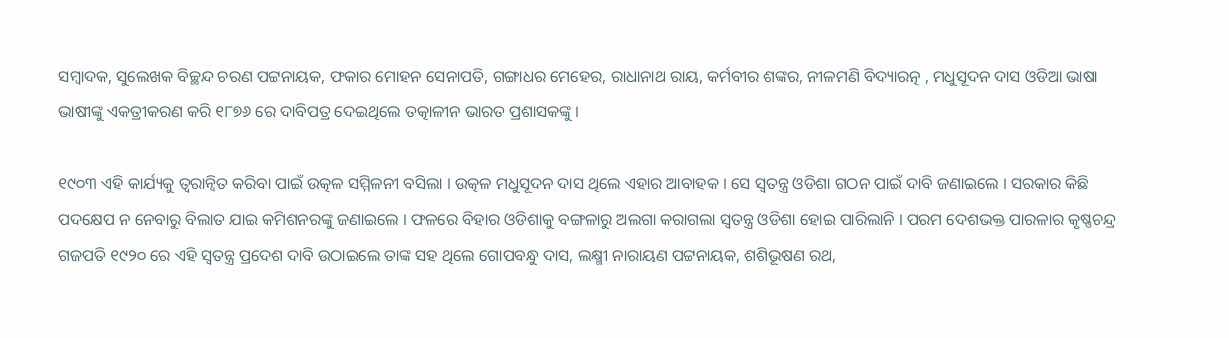ସମ୍ବାଦକ, ସୁଲେଖକ ବିଚ୍ଛନ୍ଦ ଚରଣ ପଟ୍ଟନାୟକ, ଫକାର ମୋହନ ସେନାପତି, ଗଙ୍ଗାଧର ମେହେର, ରାଧାନାଥ ରାୟ, କର୍ମବୀର ଶଙ୍କର, ନୀଳମଣି ବିଦ୍ୟାରତ୍ନ , ମଧୁସୂଦନ ଦାସ ଓଡିଆ ଭାଷା ଭାଷୀଙ୍କୁ ଏକତ୍ରୀକରଣ କରି ୧୮୭୬ ରେ ଦାବିପତ୍ର ଦେଇଥିଲେ ତତ୍କାଳୀନ ଭାରତ ପ୍ରଶାସକଙ୍କୁ ।

୧୯୦୩ ଏହି କାର୍ଯ୍ୟକୁ ତ୍ୱରାନ୍ୱିତ କରିବା ପାଇଁ ଉତ୍କଳ ସମ୍ମିଳନୀ ବସିଲା । ଉତ୍କଳ ମଧୁସୂଦନ ଦାସ ଥିଲେ ଏହାର ଆବାହକ । ସେ ସ୍ୱତନ୍ତ୍ର ଓଡିଶା ଗଠନ ପାଇଁ ଦାବି ଜଣାଇଲେ । ସରକାର କିଛି ପଦକ୍ଷେପ ନ ନେବାରୁ ବିଲାତ ଯାଇ କମିଶନରଙ୍କୁ ଜଣାଇଲେ । ଫଳରେ ବିହାର ଓଡିଶାକୁ ବଙ୍ଗଳାରୁ ଅଲଗା କରାଗଲା ସ୍ୱତନ୍ତ୍ର ଓଡିଶା ହୋଇ ପାରିଲାନି । ପରମ ଦେଶଭକ୍ତ ପାରଳାର କୃଷ୍ଣଚନ୍ଦ୍ର ଗଜପତି ୧୯୨୦ ରେ ଏହି ସ୍ୱତନ୍ତ୍ର ପ୍ରଦେଶ ଦାବି ଉଠାଇଲେ ତାଙ୍କ ସହ ଥିଲେ ଗୋପବନ୍ଧୁ ଦାସ, ଲକ୍ଷ୍ମୀ ନାରାୟଣ ପଟ୍ଟନାୟକ, ଶଶିଭୂଷଣ ରଥ,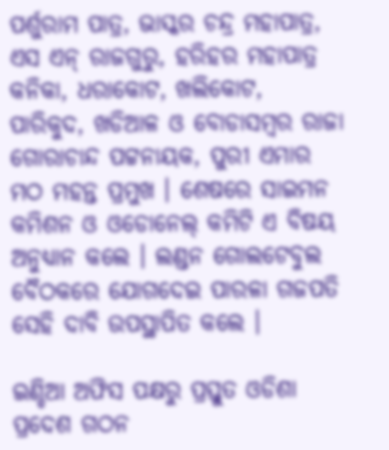ପର୍ଶୁରାମ ପାତ୍ର, ଭାସ୍କର ଚନ୍ଦ୍ର ମହାପାତ୍ର, ଏସ ଏନ୍‌ ରାଜଗୁରୁ, ହରିହର ମହାପାତ୍ର କନିକା, ଧରାକୋଟ, ଖଲିକୋଟ, ପାରିକୁଦ, ଖଡିଆଳ ଓ ବୋଡାସମ୍ବର ରାଜା ଗୋରାଚାନ୍ଦ ପଟ୍ଟନାୟକ, ପୁରୀ ଏମାର ମଠ ମହନ୍ତ ପ୍ରମୁଖ । ଶେଷରେ ସାଇମନ କମିଶନ ଓ ଓଡୋନେଲ୍‌ କମିଟି ଏ ବିଷୟ ଅନୁଧ୍ୟାନ କଲେ । ଲଣ୍ଡନ ଗୋଲଟେବୁଲ ବୈଠକରେ ଯୋଗଦେଇ ପାରଳା ଗଜପତି ସେହି ଦାବି ଉପସ୍ଥାପିତ କଲେ ।

ଇଣ୍ଡିଆ ଅଫିସ ପକ୍ଷରୁ ପ୍ରସ୍ତୁତ ଓଡିଶା ପ୍ରଦେଶ ଗଠନ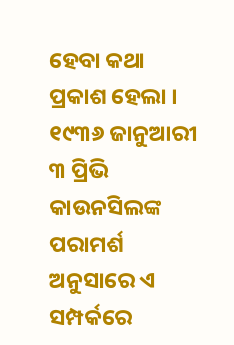ହେବା କଥା ପ୍ରକାଶ ହେଲା । ୧୯୩୬ ଜାନୁଆରୀ ୩ ପ୍ରିଭି କାଉନସିଲଙ୍କ ପରାମର୍ଶ ଅନୁସାରେ ଏ ସମ୍ପର୍କରେ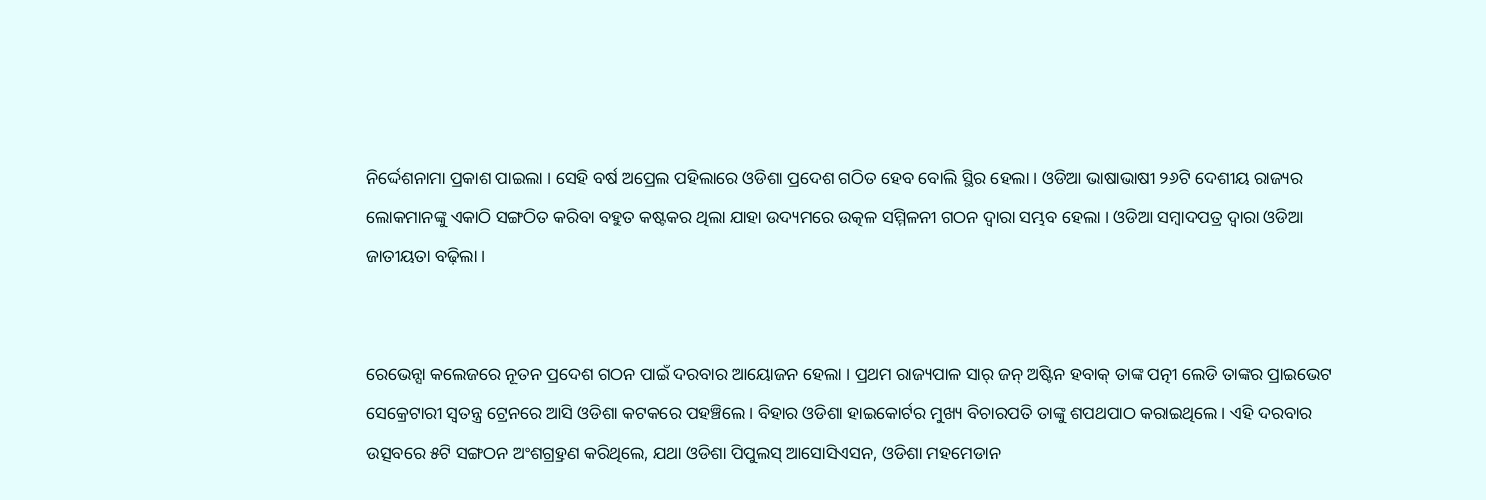ନିର୍ଦ୍ଦେଶନାମା ପ୍ରକାଶ ପାଇଲା । ସେହି ବର୍ଷ ଅପ୍ରେଲ ପହିଲାରେ ଓଡିଶା ପ୍ରଦେଶ ଗଠିତ ହେବ ବୋଲି ସ୍ଥିର ହେଲା । ଓଡିଆ ଭାଷାଭାଷୀ ୨୬ଟି ଦେଶୀୟ ରାଜ୍ୟର ଲୋକମାନଙ୍କୁ ଏକାଠି ସଙ୍ଗଠିତ କରିବା ବହୁତ କଷ୍ଟକର ଥିଲା ଯାହା ଉଦ୍ୟମରେ ଉତ୍କଳ ସମ୍ମିଳନୀ ଗଠନ ଦ୍ୱାରା ସମ୍ଭବ ହେଲା । ଓଡିଆ ସମ୍ବାଦପତ୍ର ଦ୍ୱାରା ଓଡିଆ ଜାତୀୟତା ବଢ଼ିଲା ।


ରେଭେନ୍ସା କଲେଜରେ ନୂତନ ପ୍ରଦେଶ ଗଠନ ପାଇଁ ଦରବାର ଆୟୋଜନ ହେଲା । ପ୍ରଥମ ରାଜ୍ୟପାଳ ସାର୍‌ ଜନ୍‌ ଅଷ୍ଟିନ ହବାକ୍‌ ତାଙ୍କ ପତ୍ନୀ ଲେଡି ତାଙ୍କର ପ୍ରାଇଭେଟ ସେକ୍ରେଟାରୀ ସ୍ୱତନ୍ତ୍ର ଟ୍ରେନରେ ଆସି ଓଡିଶା କଟକରେ ପହଞ୍ଚିଲେ । ବିହାର ଓଡିଶା ହାଇକୋର୍ଟର ମୁଖ୍ୟ ବିଚାରପତି ତାଙ୍କୁ ଶପଥପାଠ କରାଇଥିଲେ । ଏହି ଦରବାର ଉତ୍ସବରେ ୫ଟି ସଙ୍ଗଠନ ଅଂଶଗ୍ର୍ରହଣ କରିଥିଲେ, ଯଥା ଓଡିଶା ପିପୁଲସ୍‌ ଆସୋସିଏସନ, ଓଡିଶା ମହମେଡାନ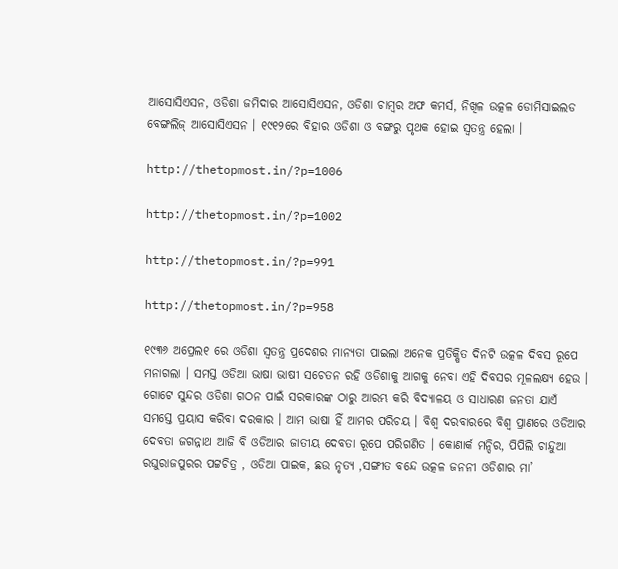ଆସୋସିଏସନ, ଓଡିଶା ଜମିଦାର ଆସୋସିଏସନ, ଓଡିଶା ଚାମ୍ବର ଅଫ କମର୍ସ, ନିଖିଳ ଉତ୍କଳ ଡୋମିସାଇଲଡ ବେଙ୍ଗଲିଜ୍‌ ଆସୋସିଏସନ । ୧୯୧୨ରେ ବିହାର ଓଡିଶା ଓ ବଙ୍ଗରୁ ପୃଥକ ହୋଇ ସ୍ୱତନ୍ତ୍ର ହେଲା ।

http://thetopmost.in/?p=1006

http://thetopmost.in/?p=1002

http://thetopmost.in/?p=991

http://thetopmost.in/?p=958

୧୯୩୬ ଅପ୍ରେଲ୧ ରେ ଓଡିଶା ସ୍ୱତନ୍ତ୍ର ପ୍ରଦେଶର ମାନ୍ୟତା ପାଇଲା ଅନେକ ପ୍ରତିକ୍ଷିତ ଦିନଟି ଉତ୍କଳ ଦିବସ ରୂପେ ମନାଗଲା । ସମସ୍ତ ଓଡିଆ ଭାଷା ଭାଷୀ ସଚେତନ ରହି ଓଡିଶାକୁ ଆଗକୁ ନେବା ଏହି ଦିବସର ମୂଳଲକ୍ଷ୍ୟ ହେଉ । ଗୋଟେ ସୁନ୍ଦର ଓଡିଶା ଗଠନ ପାଇଁ ସରକାରଙ୍କ ଠାରୁ ଆରମ୍ଭ କରି ବିଦ୍ୟାଳୟ ଓ ସାଧାରଣ ଜନତା ଯାଏଁ ସମସ୍ତେ ପ୍ରୟାସ କରିବା ଦରକାର । ଆମ ଭାଷା ହିଁ ଆମର ପରିଚୟ । ବିଶ୍ୱ ଦରବାରରେ ବିଶ୍ୱ ପ୍ରାଣରେ ଓଡିଆର ଦେବତା ଜଗନ୍ନାଥ ଆଜି ବି ଓଡିଆର ଜାତୀୟ ଦେବତା ରୂପେ ପରିଗଣିତ । କୋଣାର୍କ ମନ୍ଦିର, ପିପିଲି ଚାନ୍ଦୁଆ ରଘୁରାଜପୁରର ପଟ୍ଟଚିତ୍ର , ଓଡିଆ ପାଇକ, ଛଉ ନୃତ୍ୟ ,ସଙ୍ଗୀତ ବନ୍ଦେ ଉତ୍କଳ ଜନନୀ ଓଡିଶାର ମା’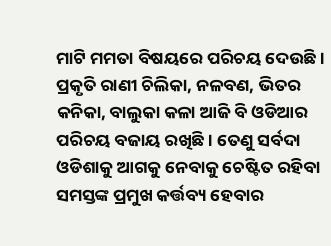ମାଟି ମମତା ବିଷୟରେ ପରିଚୟ ଦେଉଛି । ପ୍ରକୃତି ରାଣୀ ଚିଲିକା, ନଳବଣ, ଭିତର କନିକା, ବାଲୁକା କଳା ଆଜି ବି ଓଡିଆର ପରିଚୟ ବଜାୟ ରଖିଛି । ତେଣୁ ସର୍ବଦା ଓଡିଶାକୁ ଆଗକୁ ନେବାକୁ ଚେଷ୍ଟିତ ରହିବା ସମସ୍ତଙ୍କ ପ୍ରମୁଖ କର୍ତ୍ତବ୍ୟ ହେବାର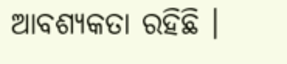ଆବଶ୍ୟକତା ରହିଛି ।